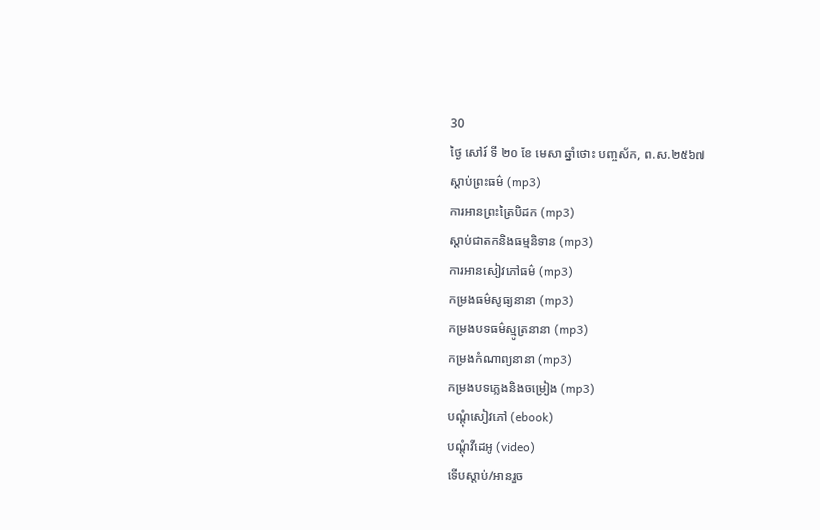30
ថ្ងៃ សៅរ៍ ទី ២០ ខែ មេសា ឆ្នាំថោះ បញ្ចស័ក, ព.ស.២៥៦៧
ស្តាប់ព្រះធម៌ (mp3)
ការអានព្រះត្រៃបិដក (mp3)
ស្តាប់ជាតកនិងធម្មនិទាន (mp3)
ការអានសៀវភៅធម៌ (mp3)
កម្រងធម៌សូធ្យនានា (mp3)
កម្រងបទធម៌ស្មូត្រនានា (mp3)
កម្រងកំណាព្យនានា (mp3)
កម្រងបទភ្លេងនិងចម្រៀង (mp3)
បណ្តុំសៀវភៅ (ebook)
បណ្តុំវីដេអូ (video)
ទើបស្តាប់/អានរួច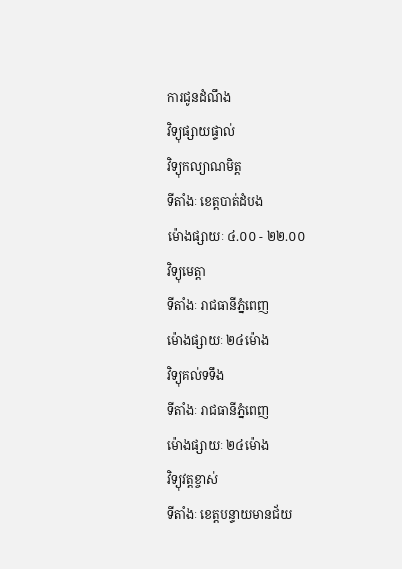ការជូនដំណឹង
វិទ្យុផ្សាយផ្ទាល់
វិទ្យុកល្យាណមិត្ត
ទីតាំងៈ ខេត្តបាត់ដំបង
ម៉ោងផ្សាយៈ ៤.០០ - ២២.០០
វិទ្យុមេត្តា
ទីតាំងៈ រាជធានីភ្នំពេញ
ម៉ោងផ្សាយៈ ២៤ម៉ោង
វិទ្យុគល់ទទឹង
ទីតាំងៈ រាជធានីភ្នំពេញ
ម៉ោងផ្សាយៈ ២៤ម៉ោង
វិទ្យុវត្តខ្ចាស់
ទីតាំងៈ ខេត្តបន្ទាយមានជ័យ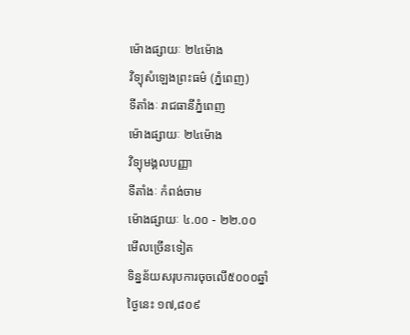ម៉ោងផ្សាយៈ ២៤ម៉ោង
វិទ្យុសំឡេងព្រះធម៌ (ភ្នំពេញ)
ទីតាំងៈ រាជធានីភ្នំពេញ
ម៉ោងផ្សាយៈ ២៤ម៉ោង
វិទ្យុមង្គលបញ្ញា
ទីតាំងៈ កំពង់ចាម
ម៉ោងផ្សាយៈ ៤.០០ - ២២.០០
មើលច្រើនទៀត
ទិន្នន័យសរុបការចុចលើ៥០០០ឆ្នាំ
ថ្ងៃនេះ ១៧,៨០៩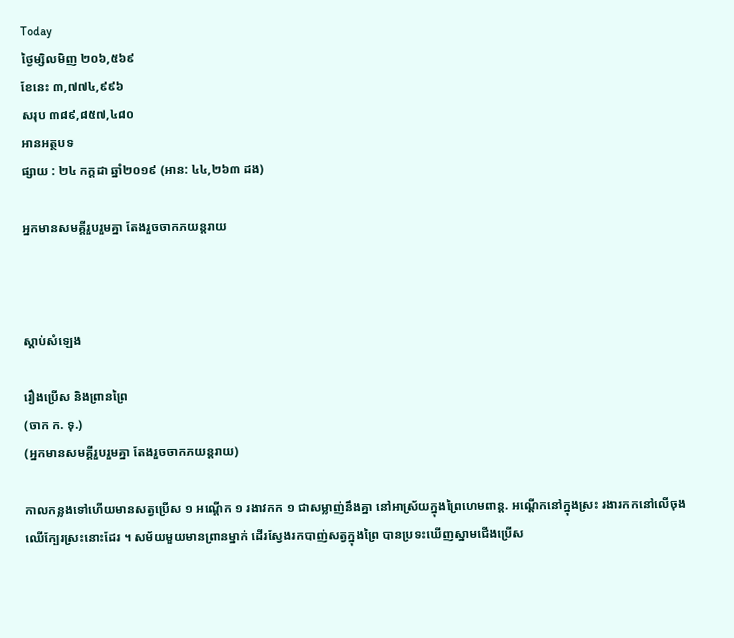Today
ថ្ងៃម្សិលមិញ ២០៦,៥៦៩
ខែនេះ ៣,៧៧៤,៩៩៦
សរុប ៣៨៩,៨៥៧,៤៨០
អានអត្ថបទ
ផ្សាយ : ២៤ កក្តដា ឆ្នាំ២០១៩ (អាន: ៤៤,២៦៣ ដង)

អ្នកមានសមគ្គីរួបរួមគ្នា តែងរួចចាកភយន្តរាយ



ស្តាប់សំឡេង

រឿងប្រើស និងព្រានព្រៃ
(ចាក ក. ទុ.)
(អ្នកមានសមគ្គីរួបរួមគ្នា តែងរួចចាកភយន្តរាយ)

កាលកន្លងទៅហើយមានសត្វប្រើស ១ អណ្តើក ១ រងាវកក ១ ជាសម្លាញ់នឹងគ្នា នៅអាស្រ័យក្នុងព្រៃហេមពាន្ត. អណ្តើកនៅក្នុងស្រះ រងារកកនៅលើចុងឈើក្បែរស្រះនោះដែរ ។ សម័យមួយមានព្រានម្នាក់ ដើរស្វែងរកបាញ់សត្វក្នុងព្រៃ បានប្រទះឃើញស្នាមជើងប្រើស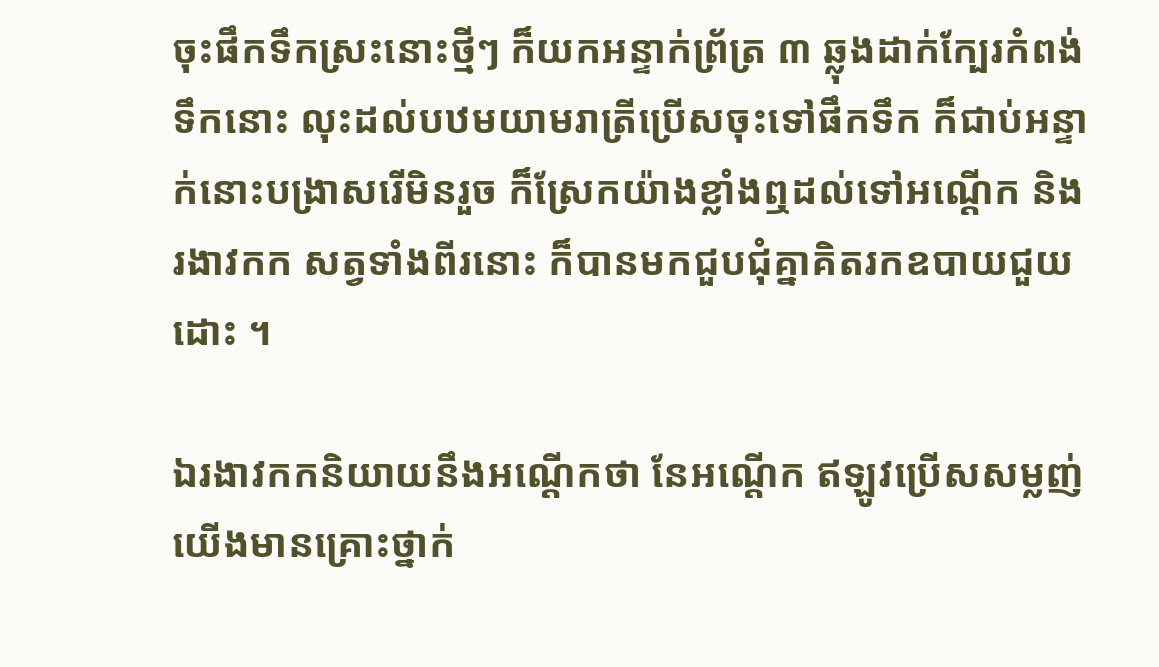ចុះផឹកទឹកស្រះនោះថ្មីៗ ក៏យកអន្ទាក់ព្រ័ត្រ ៣ ឆ្លុងដាក់ក្បែរកំពង់ទឹកនោះ លុះដល់បឋមយាមរាត្រីប្រើសចុះទៅផឹកទឹក ក៏ជាប់អន្ទាក់នោះបង្រាសរើមិនរួច ក៏ស្រែកយ៉ាងខ្លាំងឮដល់ទៅអណ្តើក និងរងាវកក សត្វទាំងពីរនោះ ក៏បានមកជួបជុំគ្នាគិតរកឧបាយជួយដោះ ។

ឯរងាវកកនិយាយនឹងអណ្តើកថា នែអណ្តើក ឥឡូវប្រើសសម្លញ់យើងមានគ្រោះថ្នាក់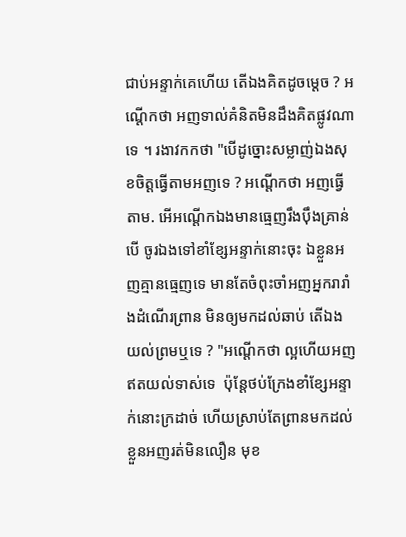ជាប់អន្ទាក់គេហើយ តើឯងគិតដូចម្តេច ? អណ្តើកថា អញទាល់គំនិតមិនដឹងគិតផ្លូវណាទេ ។ រងាវកកថា "បើដូច្នោះសម្លាញ់ឯងសុខចិត្តធ្វើតាមអញទេ ? អណ្តើកថា អញធ្វើតាម. អើអណ្តើកឯងមានធ្មេញរឹងប៉ឹងគ្រាន់បើ ចូរឯងទៅខាំខ្សែអន្ទាក់នោះចុះ ឯខ្លួនអញគ្មានធ្មេញទេ មានតែចំពុះចាំអញអ្នករារាំងដំណើរព្រាន មិនឲ្យមកដល់ឆាប់ តើឯងយល់ព្រមឬទេ ? "អណ្តើកថា ល្អហើយអញឥតយល់ទាស់ទេ  ប៉ុន្តែថប់ក្រែងខាំខ្សែអន្ទាក់នោះក្រដាច់ ហើយស្រាប់តែព្រានមកដល់ ខ្លួនអញរត់មិនលឿន មុខ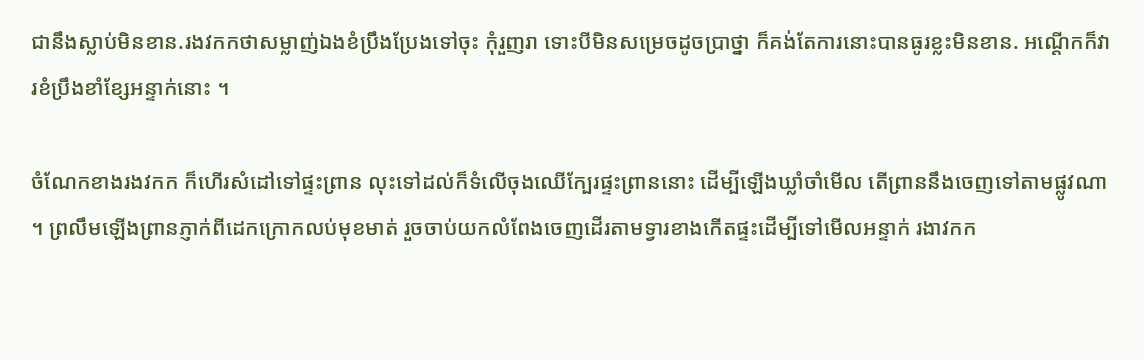ជានឹងស្លាប់មិនខាន.រងវកកថាសម្លាញ់ឯងខំប្រឹងប្រែងទៅចុះ កុំរួញរា ទោះបីមិនសម្រេចដូចប្រាថ្នា ក៏គង់តែការនោះបានធូរខ្លះមិនខាន. អណ្តើកក៏វារខំប្រឹងខាំខ្សែអន្ទាក់នោះ ។

ចំណែកខាងរងវកក ក៏ហើរសំដៅទៅផ្ទះព្រាន លុះទៅដល់ក៏ទំលើចុងឈើក្បែរផ្ទះព្រាននោះ ដើម្បីឡើងឃ្លាំចាំមើល តើព្រាននឹងចេញទៅតាមផ្លូវណា ។ ព្រលឹមឡើងព្រានភ្ញាក់ពីដេកក្រោកលប់មុខមាត់ រួចចាប់យកលំពែងចេញដើរតាមទ្វារខាងកើតផ្ទះដើម្បីទៅមើលអន្ទាក់ រងាវកក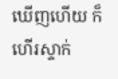ឃើញហើយ ក៏ហើរស្ទាក់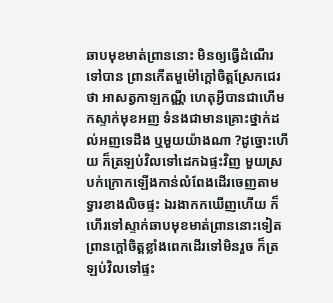ឆាបមុខមាត់ព្រាននោះ មិនឲ្យធ្វើដំណើរទៅបាន ព្រានកើតមួម៉ៅក្តៅចិត្តស្រែកជេរថា អាសត្វកាឡកណ្ណី ហេតុអ្វីបានជាហើមកស្ទាក់មុខអញ ទំនងជាមានគ្រោះថ្នាក់ដល់អញទេដឹង ឬមួយយ៉ាងណា ?ដូច្នោះហើយ ក៏ត្រឡប់វិលទៅដេកឯផ្ទះវិញ មួយស្របក់ក្រោកឡើងកាន់លំពែងដើរចេញតាមទ្វារខាងលិចផ្ទះ ឯរងាកកឃើញហើយ ក៏ហើរទៅស្ទាក់ឆាបមុខមាត់ព្រាននោះទៀត ព្រានក្តៅចិត្តខ្លាំងពេកដើរទៅមិនរួច ក៏ត្រឡប់វិលទៅផ្ទះ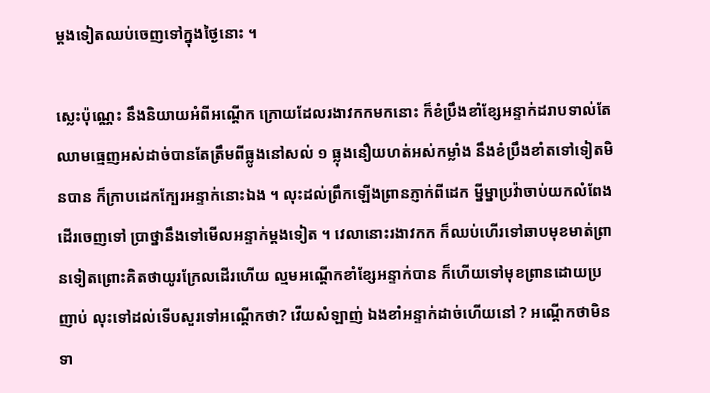ម្តងទៀតឈប់ចេញទៅក្នុងថ្ងៃនោះ ។

ស្លេះប៉ុណ្ណេះ នឹងនិយាយអំពីអណ្តើក ក្រោយដែលរងាវកកមកនោះ ក៏ខំប្រឹងខាំខ្សែអន្ទាក់ដរាបទាល់តែឈាមធ្មេញអស់ដាច់បានតែត្រឹមពីធ្លូងនៅសល់ ១ ធ្លុងនឿយហត់អស់កម្លាំង នឹងខំប្រឹងខាំតទៅទៀតមិនបាន ក៏ក្រាបដេកក្បែរអន្ទាក់នោះឯង ។ លុះដល់ព្រឹកឡើងព្រានភ្ញាក់ពីដេក ម្នីម្នាប្រវ៉ាចាប់យកលំពែងដើរចេញទៅ ប្រាថ្នានឹងទៅមើលអន្ទាក់ម្តងទៀត ។ វេលានោះរងាវកក ក៏ឈប់ហើរទៅឆាបមុខមាត់ព្រានទៀតព្រោះគិតថាយូរក្រែលដើរហើយ ល្មមអណ្តើកខាំខ្សែអន្ទាក់បាន ក៏ហើយទៅមុខព្រានដោយប្រញាប់ លុះទៅដល់ទើបសួរទៅអណ្តើកថា? វើយសំឡាញ់ ឯងខាំអន្ទាក់ដាច់ហើយនៅ ? អណ្តើកថាមិនទា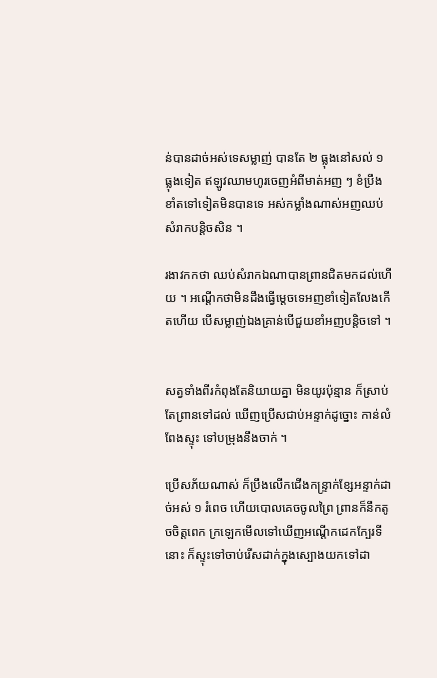ន់បានដាច់អស់ទេសម្លាញ់ បានតែ ២ ធ្លុងនៅសល់ ១ ធ្លុងទៀត ឥឡូវឈាមហូរចេញអំពីមាត់អញ ៗ ខំប្រឹងខាំតទៅទៀតមិនបានទេ អស់កម្លាំងណាស់អញឈប់សំរាកបន្តិចសិន ។

រងាវកកថា ឈប់សំរាកឯណាបានព្រានជិតមកដល់ហើយ ។ អណ្តើកថាមិនដឹងធ្វើម្តេចទេអញខាំទៀតលែងកើតហើយ បើសម្លាញ់ឯងគ្រាន់បើជួយខាំអញបន្តិចទៅ ។


សត្វទាំងពីរកំពុងតែនិយាយគ្នា មិនយូរប៉ុន្មាន ក៏ស្រាប់តែព្រានទៅដល់ ឃើញប្រើសជាប់អន្ទាក់ដូច្នោះ កាន់លំពែងស្ទុះ ទៅបម្រុងនឹងចាក់ ។

ប្រើសភ័យណាស់ ក៏ប្រឹងលើកជើងកន្ទ្រាក់ខ្សែអន្ទាក់ដាច់អស់ ១ រំពេច ហើយបោលគេចចូលព្រៃ ព្រានក៏នឹកតូចចិត្តពេក ក្រឡេកមើលទៅឃើញអណ្តើកដេកក្បែរទីនោះ ក៏ស្ទុះទៅចាប់រើសដាក់ក្នុងស្បោងយកទៅដា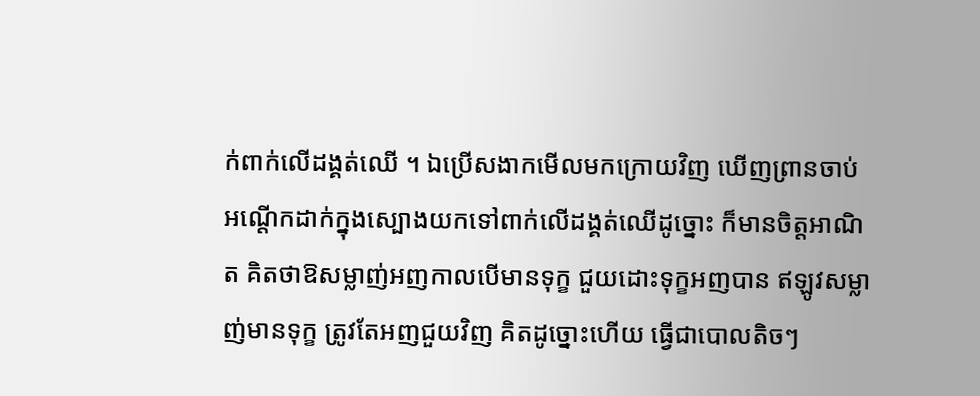ក់ពាក់លើដង្គត់ឈើ ។ ឯប្រើសងាកមើលមកក្រោយវិញ ឃើញព្រានចាប់អណ្តើកដាក់ក្នុងស្បោងយកទៅពាក់លើដង្គត់ឈើដូច្នោះ ក៏មានចិត្តអាណិត គិតថាឱសម្លាញ់អញកាលបើមានទុក្ខ ជួយដោះទុក្ខអញបាន ឥឡូវសម្លាញ់មានទុក្ខ ត្រូវតែអញជួយវិញ គិតដូច្នោះហើយ ធ្វើជាបោលតិចៗ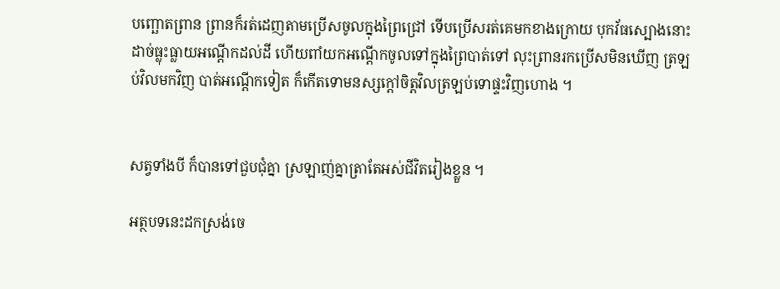បញ្ឆោតព្រាន ព្រានក៏រត់ដេញតាមប្រើសចូលក្នុងព្រៃជ្រៅ ទើបប្រើសរត់គេមកខាងក្រោយ បុកវ័ធស្បោងនោះដាច់ធ្លុះធ្លាយអណ្តើកដល់ដី ហើយពាំយកអណ្តើកចូលទៅក្នុងព្រៃបាត់ទៅ លុះព្រានរកប្រើសមិនឃើញ ត្រឡប់វិលមកវិញ បាត់អណ្តើកទៀត ក៏កើតទោមនស្សក្តៅចិត្តវិលត្រឡប់ទោផ្ទះវិញហោង ។


សត្វទាំងបី ក៏បានទៅជួបជុំគ្នា ស្រឡាញ់គ្នាត្រាតែអស់ជីវិតរៀងខ្លួន ។

អត្ថបទនេះដកស្រង់ចេ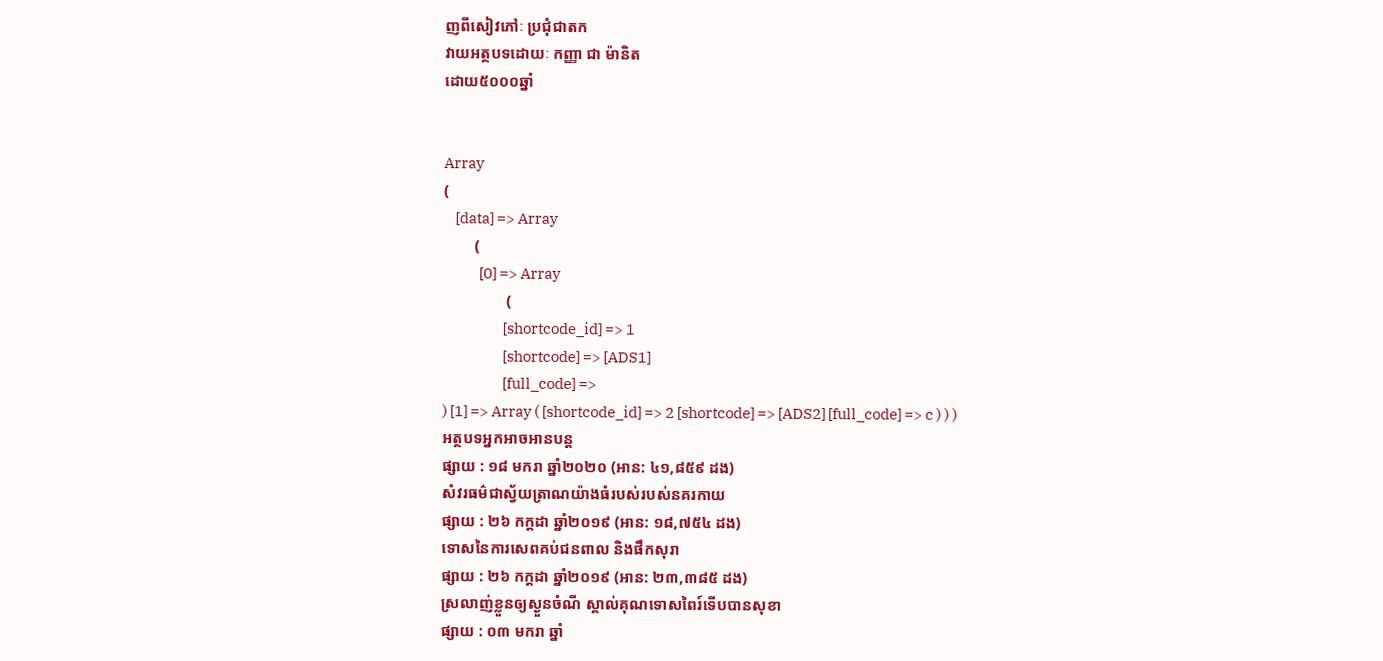ញពីសៀវភៅៈ ប្រជុំជាតក
វាយអត្ថបទដោយៈ កញ្ញា ជា ម៉ានិត
ដោយ៥០០០ឆ្នាំ


Array
(
    [data] => Array
        (
            [0] => Array
                (
                    [shortcode_id] => 1
                    [shortcode] => [ADS1]
                    [full_code] =>
) [1] => Array ( [shortcode_id] => 2 [shortcode] => [ADS2] [full_code] => c ) ) )
អត្ថបទអ្នកអាចអានបន្ត
ផ្សាយ : ១៨ មករា ឆ្នាំ២០២០ (អាន: ៤១,៨៥៩ ដង)
សំវរធម៌ជាស្វ័យត្រាណយ៉ាងធំរបស់របស់នគរកាយ
ផ្សាយ : ២៦ កក្តដា ឆ្នាំ២០១៩ (អាន: ១៨,៧៥៤ ដង)
ទោសនៃការសេពគប់ជនពាល និងផឹកសុរា
ផ្សាយ : ២៦ កក្តដា ឆ្នាំ២០១៩ (អាន: ២៣,៣៨៥ ដង)
ស្រលាញ់ខ្លួនឲ្យស្ងួនចំណី ស្គាល់គុណទោសពៃរ៍ទើបបានសុខា
ផ្សាយ : ០៣ មករា ឆ្នាំ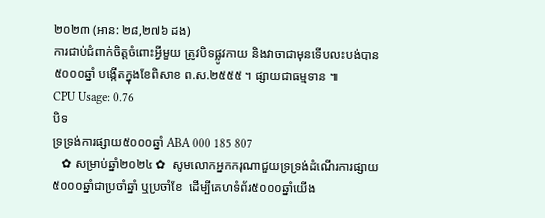២០២៣ (អាន: ២៨,២៧៦ ដង)
ការជាប់ជំពាក់ចិត្តចំពោះអ្វីមួយ ត្រូវបិទផ្លូវកាយ និងវាចាជាមុនទើបលះបង់បាន
៥០០០ឆ្នាំ បង្កើតក្នុងខែពិសាខ ព.ស.២៥៥៥ ។ ផ្សាយជាធម្មទាន ៕
CPU Usage: 0.76
បិទ
ទ្រទ្រង់ការផ្សាយ៥០០០ឆ្នាំ ABA 000 185 807
   ✿ សម្រាប់ឆ្នាំ២០២៤ ✿  សូមលោកអ្នកករុណាជួយទ្រទ្រង់ដំណើរការផ្សាយ៥០០០ឆ្នាំជាប្រចាំឆ្នាំ ឬប្រចាំខែ  ដើម្បីគេហទំព័រ៥០០០ឆ្នាំយើង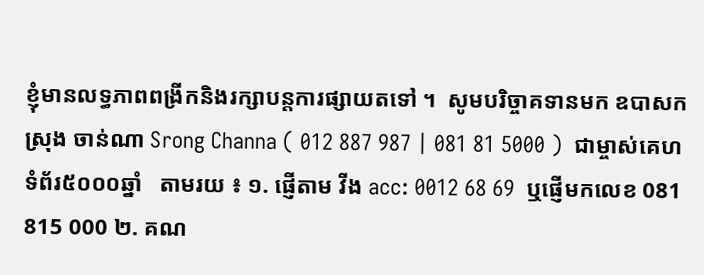ខ្ញុំមានលទ្ធភាពពង្រីកនិងរក្សាបន្តការផ្សាយតទៅ ។  សូមបរិច្ចាគទានមក ឧបាសក ស្រុង ចាន់ណា Srong Channa ( 012 887 987 | 081 81 5000 )  ជាម្ចាស់គេហទំព័រ៥០០០ឆ្នាំ   តាមរយ ៖ ១. ផ្ញើតាម វីង acc: 0012 68 69  ឬផ្ញើមកលេខ 081 815 000 ២. គណ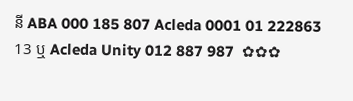នី ABA 000 185 807 Acleda 0001 01 222863 13 ឬ Acleda Unity 012 887 987  ✿✿✿